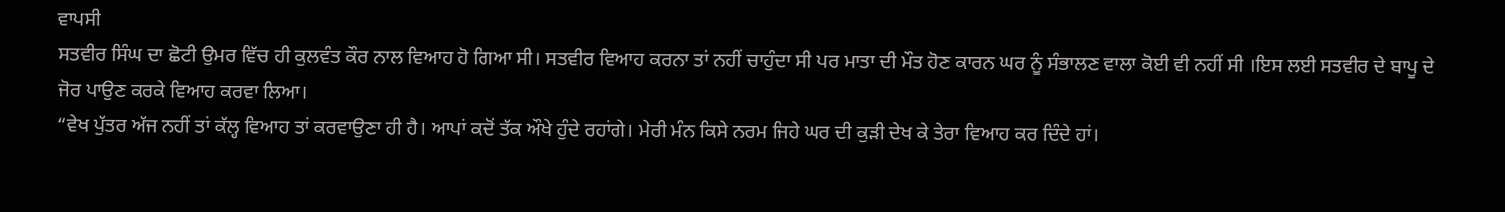ਵਾਪਸੀ
ਸਤਵੀਰ ਸਿੰਘ ਦਾ ਛੋਟੀ ਉਮਰ ਵਿੱਚ ਹੀ ਕੁਲਵੰਤ ਕੌਰ ਨਾਲ ਵਿਆਹ ਹੋ ਗਿਆ ਸੀ। ਸਤਵੀਰ ਵਿਆਹ ਕਰਨਾ ਤਾਂ ਨਹੀਂ ਚਾਹੁੰਦਾ ਸੀ ਪਰ ਮਾਤਾ ਦੀ ਮੌਤ ਹੋਣ ਕਾਰਨ ਘਰ ਨੂੰ ਸੰਭਾਲਣ ਵਾਲਾ ਕੋਈ ਵੀ ਨਹੀਂ ਸੀ ।ਇਸ ਲਈ ਸਤਵੀਰ ਦੇ ਬਾਪੂ ਦੇ ਜੋਰ ਪਾਉਣ ਕਰਕੇ ਵਿਆਹ ਕਰਵਾ ਲਿਆ।
“ਵੇਖ ਪੁੱਤਰ ਅੱਜ ਨਹੀਂ ਤਾਂ ਕੱਲ੍ਹ ਵਿਆਹ ਤਾਂ ਕਰਵਾਉਣਾ ਹੀ ਹੈ। ਆਪਾਂ ਕਦੋਂ ਤੱਕ ਔਖੇ ਹੁੰਦੇ ਰਹਾਂਗੇ। ਮੇਰੀ ਮੰਨ ਕਿਸੇ ਨਰਮ ਜਿਹੇ ਘਰ ਦੀ ਕੁੜੀ ਦੇਖ ਕੇ ਤੇਰਾ ਵਿਆਹ ਕਰ ਦਿੰਦੇ ਹਾਂ।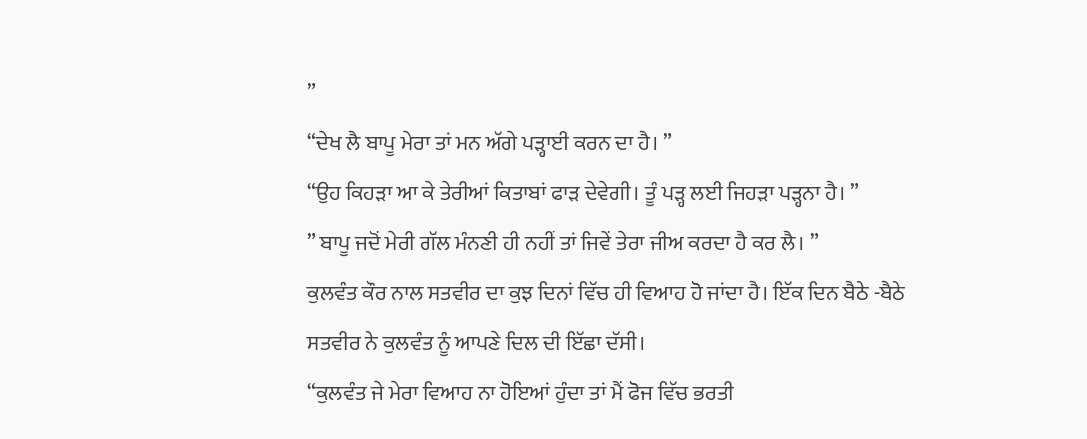”
“ਦੇਖ ਲੈ ਬਾਪੂ ਮੇਰਾ ਤਾਂ ਮਨ ਅੱਗੇ ਪੜ੍ਹਾਈ ਕਰਨ ਦਾ ਹੈ। ”
“ਉਹ ਕਿਹੜਾ ਆ ਕੇ ਤੇਰੀਆਂ ਕਿਤਾਬਾਂ ਫਾੜ ਦੇਵੇਗੀ। ਤੂੰ ਪੜ੍ਹ ਲਈ ਜਿਹੜਾ ਪੜ੍ਹਨਾ ਹੈ। ”
” ਬਾਪੂ ਜਦੋਂ ਮੇਰੀ ਗੱਲ ਮੰਨਣੀ ਹੀ ਨਹੀਂ ਤਾਂ ਜਿਵੇਂ ਤੇਰਾ ਜੀਅ ਕਰਦਾ ਹੈ ਕਰ ਲੈ। ”
ਕੁਲਵੰਤ ਕੌਰ ਨਾਲ ਸਤਵੀਰ ਦਾ ਕੁਝ ਦਿਨਾਂ ਵਿੱਚ ਹੀ ਵਿਆਹ ਹੋ ਜਾਂਦਾ ਹੈ। ਇੱਕ ਦਿਨ ਬੈਠੇ -ਬੈਠੇ ਸਤਵੀਰ ਨੇ ਕੁਲਵੰਤ ਨੂੰ ਆਪਣੇ ਦਿਲ ਦੀ ਇੱਛਾ ਦੱਸੀ।
“ਕੁਲਵੰਤ ਜੇ ਮੇਰਾ ਵਿਆਹ ਨਾ ਹੋਇਆਂ ਹੁੰਦਾ ਤਾਂ ਮੈਂ ਫੋਜ ਵਿੱਚ ਭਰਤੀ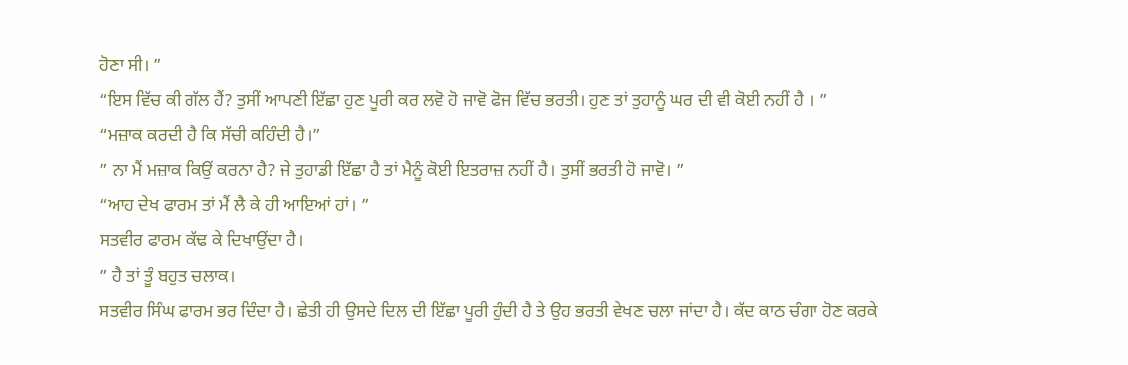ਹੋਣਾ ਸੀ। ”
“ਇਸ ਵਿੱਚ ਕੀ ਗੱਲ ਹੈਂ? ਤੁਸੀਂ ਆਪਣੀ ਇੱਛਾ ਹੁਣ ਪੂਰੀ ਕਰ ਲਵੋ ਹੋ ਜਾਵੋ ਫੋਜ ਵਿੱਚ ਭਰਤੀ। ਹੁਣ ਤਾਂ ਤੁਹਾਨੂੰ ਘਰ ਦੀ ਵੀ ਕੋਈ ਨਹੀਂ ਹੈ । ”
“ਮਜ਼ਾਕ ਕਰਦੀ ਹੈ ਕਿ ਸੱਚੀ ਕਹਿੰਦੀ ਹੈ।”
” ਨਾ ਮੈਂ ਮਜ਼ਾਕ ਕਿਉਂ ਕਰਨਾ ਹੈ? ਜੇ ਤੁਹਾਡੀ ਇੱਛਾ ਹੈ ਤਾਂ ਮੈਨੂੰ ਕੋਈ ਇਤਰਾਜ਼ ਨਹੀਂ ਹੈ। ਤੁਸੀਂ ਭਰਤੀ ਹੋ ਜਾਵੋ। ”
“ਆਹ ਦੇਖ ਫਾਰਮ ਤਾਂ ਮੈਂ ਲੈ ਕੇ ਹੀ ਆਇਆਂ ਹਾਂ। ”
ਸਤਵੀਰ ਫਾਰਮ ਕੱਢ ਕੇ ਦਿਖਾਉਂਦਾ ਹੈ।
” ਹੈ ਤਾਂ ਤੂੰ ਬਹੁਤ ਚਲਾਕ।
ਸਤਵੀਰ ਸਿੰਘ ਫਾਰਮ ਭਰ ਦਿੰਦਾ ਹੈ। ਛੇਤੀ ਹੀ ਉਸਦੇ ਦਿਲ ਦੀ ਇੱਛਾ ਪੂਰੀ ਹੁੰਦੀ ਹੈ ਤੇ ਉਹ ਭਰਤੀ ਵੇਖਣ ਚਲਾ ਜਾਂਦਾ ਹੈ। ਕੱਦ ਕਾਠ ਚੰਗਾ ਹੋਣ ਕਰਕੇ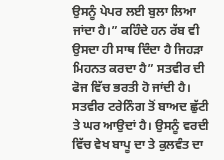ਉਸਨੂੰ ਪੇਪਰ ਲਈ ਬੁਲਾ ਲਿਆ ਜਾਂਦਾ ਹੈ।” ਕਹਿੰਦੇ ਹਨ ਰੱਬ ਵੀ ਉਸਦਾ ਹੀ ਸਾਥ ਦਿੰਦਾ ਹੈ ਜਿਹੜਾ ਮਿਹਨਤ ਕਰਦਾ ਹੈ” ਸਤਵੀਰ ਦੀ ਫੋਜ ਵਿੱਚ ਭਰਤੀ ਹੋ ਜਾਂਦੀ ਹੈ। ਸਤਵੀਰ ਟਰੇਨਿੰਗ ਤੋਂ ਬਾਅਦ ਛੁੱਟੀ ਤੇ ਘਰ ਆਉਦਾਂ ਹੈ। ਉਸਨੂੰ ਵਰਦੀ ਵਿੱਚ ਵੇਖ ਬਾਪੂ ਦਾ ਤੇ ਕੁਲਵੰਤ ਦਾ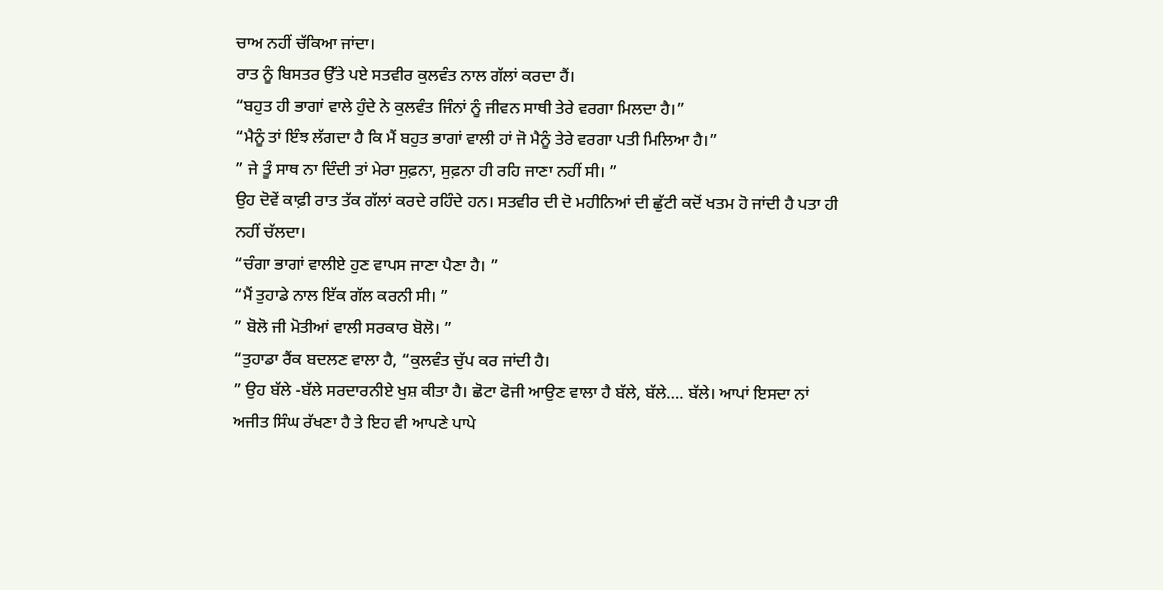ਚਾਅ ਨਹੀਂ ਚੱਕਿਆ ਜਾਂਦਾ।
ਰਾਤ ਨੂੰ ਬਿਸਤਰ ਉੱਤੇ ਪਏ ਸਤਵੀਰ ਕੁਲਵੰਤ ਨਾਲ ਗੱਲਾਂ ਕਰਦਾ ਹੈਂ।
“ਬਹੁਤ ਹੀ ਭਾਗਾਂ ਵਾਲੇ ਹੁੰਦੇ ਨੇ ਕੁਲਵੰਤ ਜਿੰਨਾਂ ਨੂੰ ਜੀਵਨ ਸਾਥੀ ਤੇਰੇ ਵਰਗਾ ਮਿਲਦਾ ਹੈ।”
“ਮੈਨੂੰ ਤਾਂ ਇੰਝ ਲੱਗਦਾ ਹੈ ਕਿ ਮੈਂ ਬਹੁਤ ਭਾਗਾਂ ਵਾਲੀ ਹਾਂ ਜੋ ਮੈਨੂੰ ਤੇਰੇ ਵਰਗਾ ਪਤੀ ਮਿਲਿਆ ਹੈ।”
” ਜੇ ਤੂੰ ਸਾਥ ਨਾ ਦਿੰਦੀ ਤਾਂ ਮੇਰਾ ਸੁਫ਼ਨਾ, ਸੁਫ਼ਨਾ ਹੀ ਰਹਿ ਜਾਣਾ ਨਹੀਂ ਸੀ। ”
ਉਹ ਦੋਵੇਂ ਕਾਫ਼ੀ ਰਾਤ ਤੱਕ ਗੱਲਾਂ ਕਰਦੇ ਰਹਿੰਦੇ ਹਨ। ਸਤਵੀਰ ਦੀ ਦੋ ਮਹੀਨਿਆਂ ਦੀ ਛੁੱਟੀ ਕਦੋਂ ਖਤਮ ਹੋ ਜਾਂਦੀ ਹੈ ਪਤਾ ਹੀ ਨਹੀਂ ਚੱਲਦਾ।
“ਚੰਗਾ ਭਾਗਾਂ ਵਾਲੀਏ ਹੁਣ ਵਾਪਸ ਜਾਣਾ ਪੈਣਾ ਹੈ। ”
“ਮੈਂ ਤੁਹਾਡੇ ਨਾਲ ਇੱਕ ਗੱਲ ਕਰਨੀ ਸੀ। ”
” ਬੋਲੋ ਜੀ ਮੋਤੀਆਂ ਵਾਲੀ ਸਰਕਾਰ ਬੋਲੋ। ”
“ਤੁਹਾਡਾ ਰੈਂਕ ਬਦਲਣ ਵਾਲਾ ਹੈ, “ਕੁਲਵੰਤ ਚੁੱਪ ਕਰ ਜਾਂਦੀ ਹੈ।
” ਉਹ ਬੱਲੇ -ਬੱਲੇ ਸਰਦਾਰਨੀਏ ਖੁਸ਼ ਕੀਤਾ ਹੈ। ਛੋਟਾ ਫੋਜੀ ਆਉਣ ਵਾਲਾ ਹੈ ਬੱਲੇ, ਬੱਲੇ…. ਬੱਲੇ। ਆਪਾਂ ਇਸਦਾ ਨਾਂ ਅਜੀਤ ਸਿੰਘ ਰੱਖਣਾ ਹੈ ਤੇ ਇਹ ਵੀ ਆਪਣੇ ਪਾਪੇ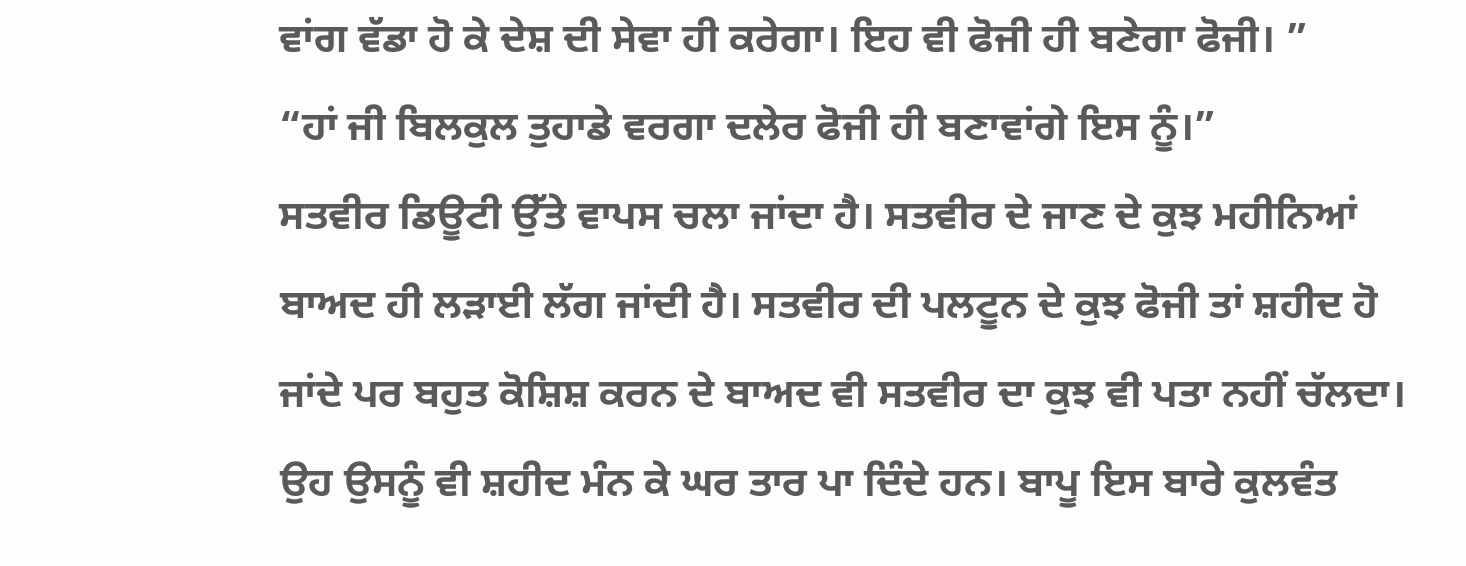ਵਾਂਗ ਵੱਡਾ ਹੋ ਕੇ ਦੇਸ਼ ਦੀ ਸੇਵਾ ਹੀ ਕਰੇਗਾ। ਇਹ ਵੀ ਫੋਜੀ ਹੀ ਬਣੇਗਾ ਫੋਜੀ। ”
“ਹਾਂ ਜੀ ਬਿਲਕੁਲ ਤੁਹਾਡੇ ਵਰਗਾ ਦਲੇਰ ਫੋਜੀ ਹੀ ਬਣਾਵਾਂਗੇ ਇਸ ਨੂੰ।”
ਸਤਵੀਰ ਡਿਊਟੀ ਉੱਤੇ ਵਾਪਸ ਚਲਾ ਜਾਂਦਾ ਹੈ। ਸਤਵੀਰ ਦੇ ਜਾਣ ਦੇ ਕੁਝ ਮਹੀਨਿਆਂ ਬਾਅਦ ਹੀ ਲੜਾਈ ਲੱਗ ਜਾਂਦੀ ਹੈ। ਸਤਵੀਰ ਦੀ ਪਲਟੂਨ ਦੇ ਕੁਝ ਫੋਜੀ ਤਾਂ ਸ਼ਹੀਦ ਹੋ ਜਾਂਦੇ ਪਰ ਬਹੁਤ ਕੋਸ਼ਿਸ਼ ਕਰਨ ਦੇ ਬਾਅਦ ਵੀ ਸਤਵੀਰ ਦਾ ਕੁਝ ਵੀ ਪਤਾ ਨਹੀਂ ਚੱਲਦਾ। ਉਹ ਉਸਨੂੰ ਵੀ ਸ਼ਹੀਦ ਮੰਨ ਕੇ ਘਰ ਤਾਰ ਪਾ ਦਿੰਦੇ ਹਨ। ਬਾਪੂ ਇਸ ਬਾਰੇ ਕੁਲਵੰਤ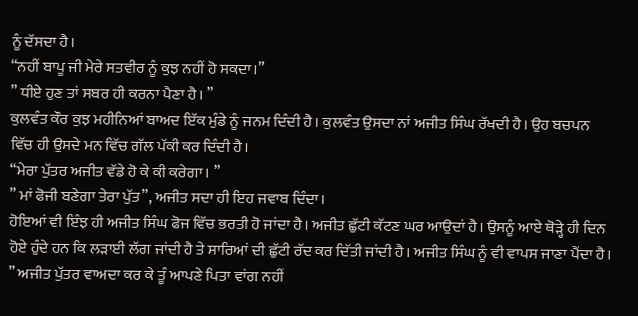ਨੂੰ ਦੱਸਦਾ ਹੈ।
“ਨਹੀਂ ਬਾਪੂ ਜੀ ਮੇਰੇ ਸਤਵੀਰ ਨੂੰ ਕੁਝ ਨਹੀਂ ਹੋ ਸਕਦਾ।”
” ਧੀਏ ਹੁਣ ਤਾਂ ਸਬਰ ਹੀ ਕਰਨਾ ਪੈਣਾ ਹੈ। ”
ਕੁਲਵੰਤ ਕੌਰ ਕੁਝ ਮਹੀਨਿਆਂ ਬਾਅਦ ਇੱਕ ਮੁੰਡੇ ਨੂੰ ਜਨਮ ਦਿੰਦੀ ਹੈ। ਕੁਲਵੰਤ ਉਸਦਾ ਨਾਂ ਅਜੀਤ ਸਿੰਘ ਰੱਖਦੀ ਹੈ। ਉਹ ਬਚਪਨ ਵਿੱਚ ਹੀ ਉਸਦੇ ਮਨ ਵਿੱਚ ਗੱਲ ਪੱਕੀ ਕਰ ਦਿੰਦੀ ਹੈ।
“ਮੇਰਾ ਪੁੱਤਰ ਅਜੀਤ ਵੱਡੇ ਹੋ ਕੇ ਕੀ ਕਰੇਗਾ। ”
” ਮਾਂ ਫੋਜੀ ਬਣੇਗਾ ਤੇਰਾ ਪੁੱਤ”, ਅਜੀਤ ਸਦਾ ਹੀ ਇਹ ਜਵਾਬ ਦਿੰਦਾ।
ਹੋਇਆਂ ਵੀ ਇੰਝ ਹੀ ਅਜੀਤ ਸਿੰਘ ਫੋਜ ਵਿੱਚ ਭਰਤੀ ਹੋ ਜਾਂਦਾ ਹੈ। ਅਜੀਤ ਛੁੱਟੀ ਕੱਟਣ ਘਰ ਆਉਦਾਂ ਹੈ। ਉਸਨੂੰ ਆਏ ਥੋੜ੍ਹੇ ਹੀ ਦਿਨ ਹੋਏ ਹੁੰਦੇ ਹਨ ਕਿ ਲੜਾਈ ਲੱਗ ਜਾਂਦੀ ਹੈ ਤੇ ਸਾਰਿਆਂ ਦੀ ਛੁੱਟੀ ਰੱਦ ਕਰ ਦਿੱਤੀ ਜਾਂਦੀ ਹੈ। ਅਜੀਤ ਸਿੰਘ ਨੂੰ ਵੀ ਵਾਪਸ ਜਾਣਾ ਪੈਂਦਾ ਹੈ।
” ਅਜੀਤ ਪੁੱਤਰ ਵਾਅਦਾ ਕਰ ਕੇ ਤੂੰ ਆਪਣੇ ਪਿਤਾ ਵਾਂਗ ਨਹੀਂ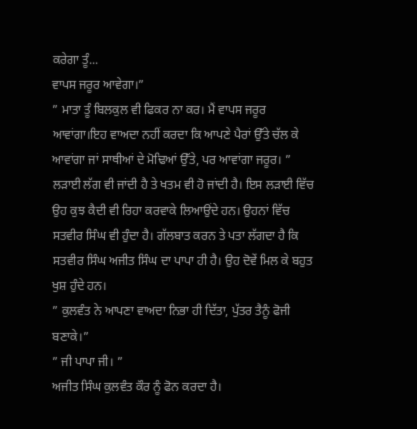ਕਰੇਗਾ ਤੂੰ...
ਵਾਪਸ ਜਰੂਰ ਆਵੇਗਾ।”
” ਮਾਤਾ ਤੂੰ ਬਿਲਕੁਲ ਵੀ ਫਿਕਰ ਨਾ ਕਰ। ਮੈਂ ਵਾਪਸ ਜਰੂਰ ਆਵਾਂਗਾ।ਇਹ ਵਾਅਦਾ ਨਹੀਂ ਕਰਦਾ ਕਿ ਆਪਣੇ ਪੈਰਾਂ ਉੱਤੇ ਚੱਲ ਕੇ ਆਵਾਂਗਾ ਜਾਂ ਸਾਥੀਆਂ ਦੇ ਮੋਢਿਆਂ ਉੱਤੇ, ਪਰ ਆਵਾਂਗਾ ਜਰੂਰ। ”
ਲੜਾਈ ਲੱਗ ਵੀ ਜਾਂਦੀ ਹੈ ਤੇ ਖਤਮ ਵੀ ਹੋ ਜਾਂਦੀ ਹੈ। ਇਸ ਲੜਾਈ ਵਿੱਚ ਉਹ ਕੁਝ ਕੈਦੀ ਵੀ ਰਿਹਾ ਕਰਵਾਕੇ ਲਿਆਉਂਦੇ ਹਨ। ਉਹਨਾਂ ਵਿੱਚ ਸਤਵੀਰ ਸਿੰਘ ਵੀ ਹੁੰਦਾ ਹੈ। ਗੱਲਬਾਤ ਕਰਨ ਤੇ ਪਤਾ ਲੱਗਦਾ ਹੈ ਕਿ ਸਤਵੀਰ ਸਿੰਘ ਅਜੀਤ ਸਿੰਘ ਦਾ ਪਾਪਾ ਹੀ ਹੈ। ਉਹ ਦੋਵੇਂ ਮਿਲ ਕੇ ਬਹੁਤ ਖੁਸ਼ ਹੁੰਦੇ ਹਨ।
” ਕੁਲਵੰਤ ਨੇ ਆਪਣਾ ਵਾਅਦਾ ਨਿਭਾ ਹੀ ਦਿੱਤਾ, ਪੁੱਤਰ ਤੈਨੂੰ ਫੋਜੀ ਬਣਾਕੇ।”
” ਜੀ ਪਾਪਾ ਜੀ। ”
ਅਜੀਤ ਸਿੰਘ ਕੁਲਵੰਤ ਕੌਰ ਨੂੰ ਫੋਨ ਕਰਦਾ ਹੈ।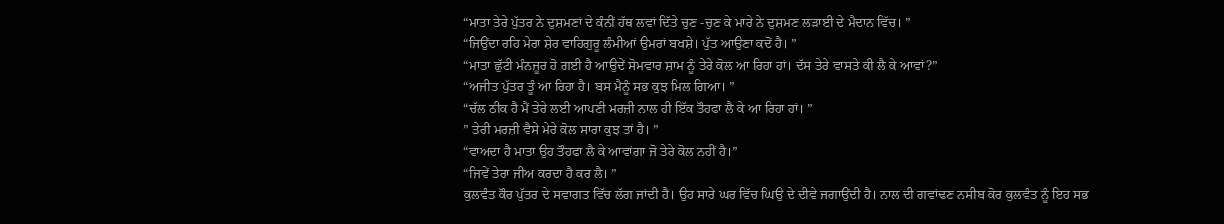“ਮਾਤਾ ਤੇਰੇ ਪੁੱਤਰ ਨੇ ਦੁਸ਼ਮਣਾਂ ਦੇ ਕੰਨੀਂ ਹੱਥ ਲਵਾਂ ਦਿੱਤੇ ਚੁਣ -ਚੁਣ ਕੇ ਮਾਰੇ ਨੇ ਦੁਸ਼ਮਣ ਲੜਾਈ ਦੇ ਮੈਦਾਨ ਵਿੱਚ। ”
“ਜਿਉਂਦਾ ਰਹਿ ਮੇਰਾ ਸ਼ੇਰ ਵਾਹਿਗੁਰੂ ਲੰਮੀਆਂ ਉਮਰਾਂ ਬਖਸ਼ੇ। ਪੁੱਤ ਆਉਣਾ ਕਦੋਂ ਹੈ। ”
“ਮਾਤਾ ਛੁੱਟੀ ਮੰਨਜ਼ੂਰ ਹੋ ਗਈ ਹੈ ਆਉਦੇਂ ਸੋਮਵਾਰ ਸ਼ਾਮ ਨੂੰ ਤੇਰੇ ਕੋਲ ਆ ਰਿਹਾ ਹਾਂ। ਦੱਸ ਤੇਰੇ ਵਾਸਤੇ ਕੀ ਲੈ ਕੇ ਆਵਾਂ?”
“ਅਜੀਤ ਪੁੱਤਰ ਤੂੰ ਆ ਰਿਹਾ ਹੈ। ਬਸ ਮੈਨੂੰ ਸਭ ਕੁਝ ਮਿਲ ਗਿਆ। ”
“ਚੱਲ ਠੀਕ ਹੈ ਮੈਂ ਤੇਰੇ ਲਈ ਆਪਣੀ ਮਰਜ਼ੀ ਨਾਲ ਹੀ ਇੱਕ ਤੌਹਫਾ ਲੈ ਕੇ ਆ ਰਿਹਾ ਹਾਂ। ”
” ਤੇਰੀ ਮਰਜ਼ੀ ਵੈਸੇ ਮੇਰੇ ਕੋਲ ਸਾਰਾ ਕੁਝ ਤਾਂ ਹੈ। ”
“ਵਾਅਦਾ ਹੈ ਮਾਤਾ ਉਹ ਤੌਹਫਾ ਲੈ ਕੇ ਆਵਾਂਗਾ ਜੋ ਤੇਰੇ ਕੋਲ ਨਹੀਂ ਹੈ।”
“ਜਿਵੇਂ ਤੇਰਾ ਜੀਅ ਕਰਦਾ ਹੈ ਕਰ ਲੈ। ”
ਕੁਲਵੰਤ ਕੌਰ ਪੁੱਤਰ ਦੇ ਸਵਾਗਤ ਵਿੱਚ ਲੱਗ ਜਾਂਦੀ ਹੈ। ਉਹ ਸਾਰੇ ਘਰ ਵਿੱਚ ਘਿਉ ਦੇ ਦੀਵੇ ਜਗਾਉਂਦੀ ਹੈ। ਨਾਲ ਦੀ ਗਵਾਂਢਣ ਨਸੀਬ ਕੋਰ ਕੁਲਵੰਤ ਨੂੰ ਇਹ ਸਭ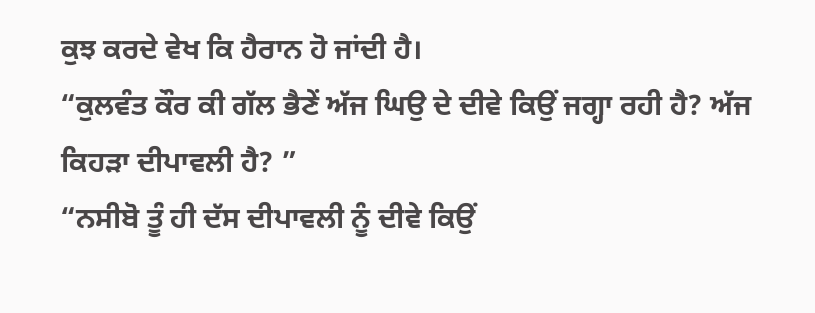ਕੁਝ ਕਰਦੇ ਵੇਖ ਕਿ ਹੈਰਾਨ ਹੋ ਜਾਂਦੀ ਹੈ।
“ਕੁਲਵੰਤ ਕੌਰ ਕੀ ਗੱਲ ਭੈਣੇਂ ਅੱਜ ਘਿਉ ਦੇ ਦੀਵੇ ਕਿਉਂ ਜਗ੍ਹਾ ਰਹੀ ਹੈ? ਅੱਜ ਕਿਹੜਾ ਦੀਪਾਵਲੀ ਹੈ? ”
“ਨਸੀਬੋ ਤੂੰ ਹੀ ਦੱਸ ਦੀਪਾਵਲੀ ਨੂੰ ਦੀਵੇ ਕਿਉਂ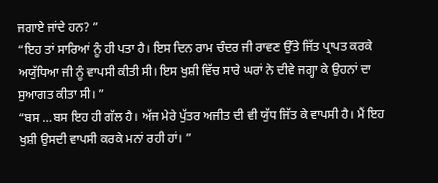ਜਗਾਏ ਜਾਂਦੇ ਹਨ? ”
“ਇਹ ਤਾਂ ਸਾਰਿਆਂ ਨੂੰ ਹੀ ਪਤਾ ਹੈ। ਇਸ ਦਿਨ ਰਾਮ ਚੰਦਰ ਜੀ ਰਾਵਣ ਉੱਤੇ ਜਿੱਤ ਪ੍ਰਾਪਤ ਕਰਕੇ ਅਯੁੱਧਿਆ ਜੀ ਨੂੰ ਵਾਪਸੀ ਕੀਤੀ ਸੀ। ਇਸ ਖੁਸ਼ੀ ਵਿੱਚ ਸਾਰੇ ਘਰਾਂ ਨੇ ਦੀਵੇ ਜਗ੍ਹਾ ਕੇ ਉਹਨਾਂ ਦਾ ਸੁਆਗਤ ਕੀਤਾ ਸੀ। ”
“ਬਸ …ਬਸ ਇਹ ਹੀ ਗੱਲ ਹੈ। ਅੱਜ ਮੇਰੇ ਪੁੱਤਰ ਅਜੀਤ ਦੀ ਵੀ ਯੁੱਧ ਜਿੱਤ ਕੇ ਵਾਪਸੀ ਹੈ। ਮੈਂ ਇਹ ਖੁਸ਼ੀ ਉਸਦੀ ਵਾਪਸੀ ਕਰਕੇ ਮਨਾਂ ਰਹੀ ਹਾਂ। ”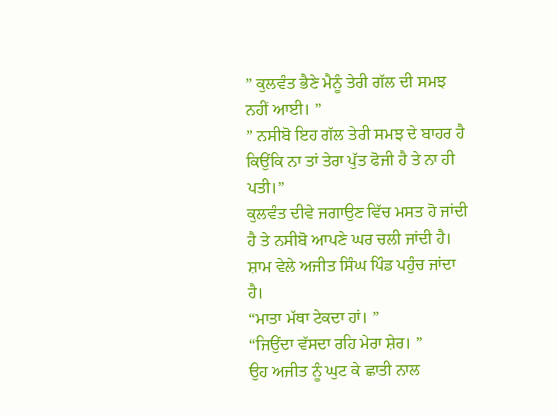” ਕੁਲਵੰਤ ਭੈਣੇ ਮੈਨੂੰ ਤੇਰੀ ਗੱਲ ਦੀ ਸਮਝ ਨਹੀਂ ਆਈ। ”
” ਨਸੀਬੋ ਇਹ ਗੱਲ ਤੇਰੀ ਸਮਝ ਦੇ ਬਾਹਰ ਹੈ ਕਿਉਂਕਿ ਨਾ ਤਾਂ ਤੇਰਾ ਪੁੱਤ ਫੋਜੀ ਹੈ ਤੇ ਨਾ ਹੀ ਪਤੀ।”
ਕੁਲਵੰਤ ਦੀਵੇ ਜਗਾਉਣ ਵਿੱਚ ਮਸਤ ਹੋ ਜਾਂਦੀ ਹੈ ਤੇ ਨਸੀਬੋ ਆਪਣੇ ਘਰ ਚਲੀ ਜਾਂਦੀ ਹੈ।
ਸ਼ਾਮ ਵੇਲੇ ਅਜੀਤ ਸਿੰਘ ਪਿੰਡ ਪਹੁੰਚ ਜਾਂਦਾ ਹੈ।
“ਮਾਤਾ ਮੱਥਾ ਟੇਕਦਾ ਹਾਂ। ”
“ਜਿਉਂਦਾ ਵੱਸਦਾ ਰਹਿ ਮੇਰਾ ਸ਼ੇਰ। ”
ਉਹ ਅਜੀਤ ਨੂੰ ਘੁਟ ਕੇ ਛਾਤੀ ਨਾਲ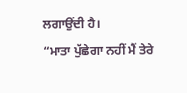ਲਗਾਉਂਦੀ ਹੈ।
“ਮਾਤਾ ਪੁੱਛੇਗਾ ਨਹੀਂ ਮੈਂ ਤੇਰੇ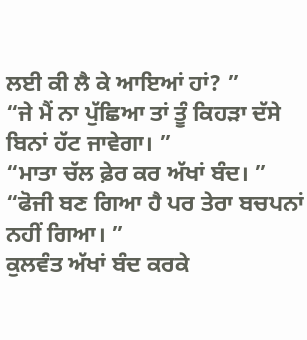ਲਈ ਕੀ ਲੈ ਕੇ ਆਇਆਂ ਹਾਂ? ”
“ਜੇ ਮੈਂ ਨਾ ਪੁੱਛਿਆ ਤਾਂ ਤੂੰ ਕਿਹੜਾ ਦੱਸੇ ਬਿਨਾਂ ਹੱਟ ਜਾਵੇਗਾ। ”
“ਮਾਤਾ ਚੱਲ ਫ਼ੇਰ ਕਰ ਅੱਖਾਂ ਬੰਦ। ”
“ਫੋਜੀ ਬਣ ਗਿਆ ਹੈ ਪਰ ਤੇਰਾ ਬਚਪਨਾਂ ਨਹੀਂ ਗਿਆ। ”
ਕੁਲਵੰਤ ਅੱਖਾਂ ਬੰਦ ਕਰਕੇ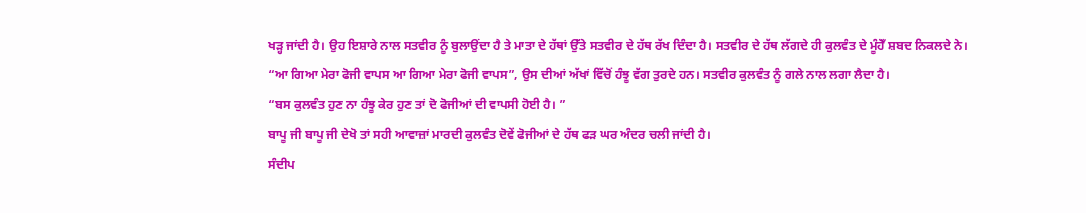ਖੜ੍ਹ ਜਾਂਦੀ ਹੈ। ਉਹ ਇਸ਼ਾਰੇ ਨਾਲ ਸਤਵੀਰ ਨੂੰ ਬੁਲਾਉਂਦਾ ਹੈ ਤੇ ਮਾਤਾ ਦੇ ਹੱਥਾਂ ਉੱਤੇ ਸਤਵੀਰ ਦੇ ਹੱਥ ਰੱਖ ਦਿੰਦਾ ਹੈ। ਸਤਵੀਰ ਦੇ ਹੱਥ ਲੱਗਦੇ ਹੀ ਕੁਲਵੰਤ ਦੇ ਮੂੰਹੋਁ ਸ਼ਬਦ ਨਿਕਲਦੇ ਨੇ।
“ਆ ਗਿਆ ਮੇਰਾ ਫੋਜੀ ਵਾਪਸ ਆ ਗਿਆ ਮੇਰਾ ਫੋਜੀ ਵਾਪਸ”, ਉਸ ਦੀਆਂ ਅੱਖਾਂ ਵਿੱਚੋਂ ਹੰਝੂ ਵੱਗ ਤੁਰਦੇ ਹਨ। ਸਤਵੀਰ ਕੁਲਵੰਤ ਨੂੰ ਗਲੇ ਨਾਲ ਲਗਾ ਲੈਦਾ ਹੈ।
“ਬਸ ਕੁਲਵੰਤ ਹੁਣ ਨਾ ਹੰਝੂ ਕੇਰ ਹੁਣ ਤਾਂ ਦੋ ਫੋਜੀਆਂ ਦੀ ਵਾਪਸੀ ਹੋਈ ਹੈ। ”
ਬਾਪੂ ਜੀ ਬਾਪੂ ਜੀ ਦੇਖੋ ਤਾਂ ਸਹੀ ਆਵਾਜ਼ਾਂ ਮਾਰਦੀ ਕੁਲਵੰਤ ਦੋਵੇਂ ਫੋਜੀਆਂ ਦੇ ਹੱਥ ਫੜ ਘਰ ਅੰਦਰ ਚਲੀ ਜਾਂਦੀ ਹੈ।
ਸੰਦੀਪ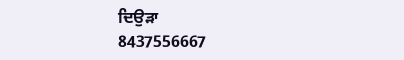ਦਿਉੜਾ
8437556667